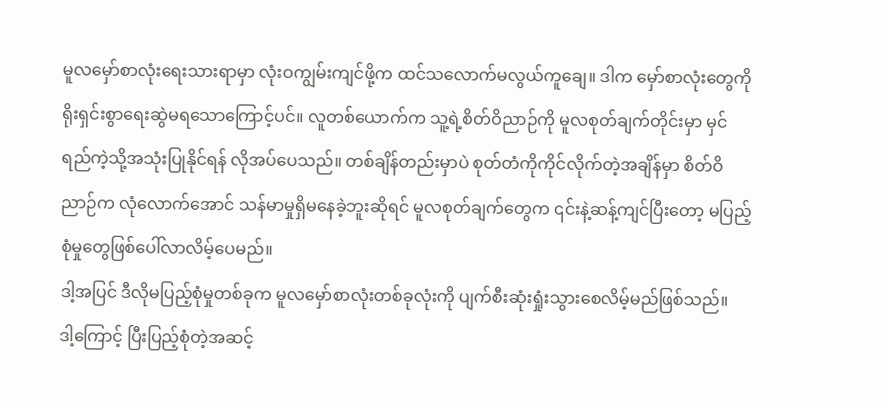မူလမှော်စာလုံးရေးသားရာမှာ လုံးဝကျွမ်းကျင်ဖို့က ထင်သလောက်မလွယ်ကူချေ။ ဒါက မှော်စာလုံးတွေကို ရိုးရှင်းစွာရေးဆွဲမရသောကြောင့်ပင်။ လူတစ်ယောက်က သူ့ရဲ့စိတ်ဝိညာဉ်ကို မူလစုတ်ချက်တိုင်းမှာ မှင်ရည်ကဲ့သို့အသုံးပြုနိုင်ရန် လိုအပ်ပေသည်။ တစ်ချိန်တည်းမှာပဲ စုတ်တံကိုကိုင်လိုက်တဲ့အချိန်မှာ စိတ်ဝိညာဉ်က လုံလောက်အောင် သန်မာမှုရှိမနေခဲ့ဘူးဆိုရင် မူလစုတ်ချက်တွေက ၎င်းနဲ့ဆန့်ကျင်ပြီးတော့ မပြည့်စုံမှုတွေဖြစ်ပေါ်လာလိမ့်ပေမည်။
ဒါ့အပြင် ဒီလိုမပြည့်စုံမှုတစ်ခုက မူလမှော်စာလုံးတစ်ခုလုံးကို ပျက်စီးဆုံးရှုံးသွားစေလိမ့်မည်ဖြစ်သည်။
ဒါ့ကြောင့် ပြီးပြည့်စုံတဲ့အဆင့်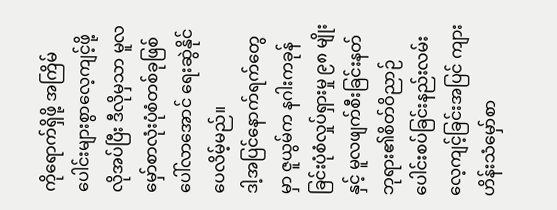ကိုရောက်ရှိဖို့ အကြိမ်ပေါင်းများစွာလေ့ကျင့်ဖို့လိုအပ်ပြီး ဒီလိုမှသာ မူလမှော်စာလုံးပုံစံတစ်ခုဖြစ်ပေါ်လာအောင် ရေးဆွဲနိုင်ပေလိမ့်မည်။
ဒါ့အပြင်နောက်ရက်တွေမှာ ဇူယွမ်က နဂါးကခုန်ခြင်းပုံစံလှုပ်ရှားမှု ၉၈ မျိုးနှင့် မူလဖျက်စီးခြင်းနတ်ဘုရား၏စိတ်ဝိညာဉ်ပေါင်းစပ်ခြင်းနည်းလမ်းလေ့ကျင့်ခြင်းအပြင် ကျားဟိန်းသံမှော်စာ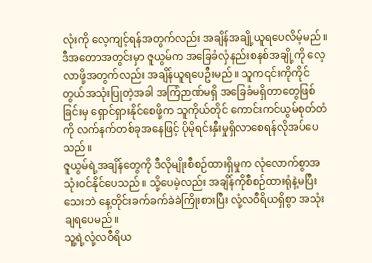လုံးကို လေ့ကျင့်ရန်အတွက်လည်း အချိန်အချို့ယူရပေလိမ့်မည်။
ဒီအတောအတွင်းမှာ ဇူယွမ်က အခြေခံလှံနည်းစနစ်အချို့ကို လေ့လာဖို့အတွက်လည်း အချိန်ယူရပေဦးမည်။ သူက၎င်းကိုကိုင်တွယ်အသုံးပြုတဲ့အခါ အကြံဉာဏ်မရှိ အခြေခံမရှိတာတွေဖြစ်ခြင်းမှ ရှောင်ရှားနိုင်စေဖို့က သူကိုယ်တိုင် ကောင်းကင်ယွမ်စုတ်တံကို လက်နက်တစ်ခုအနေဖြင့် ပိုမိုရင်းနှီးမှုရှိလာစေရန်လိုအပ်ပေသည်။
ဇူယွမ်ရဲ့အချိန်တွေကို ဒီလိုမျိုးစီစဉ်ထားရှိမှုက လုံလောက်စွာအသုံးဝင်နိုင်ပေသည်။ သို့ပေမဲ့လည်း အချိန်ကိုစီစဉ်ထားရုံနဲ့မပြီးသေးဘဲ နေ့တိုင်းခက်ခက်ခဲခဲကြိုးစားပြီး လုံ့လဝီရိယရှိစွာ အသုံးချရပေမည်။
သူ့ရဲ့လုံ့လဝီရိယ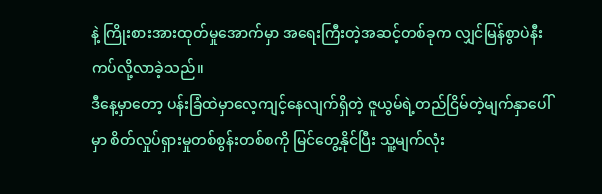နဲ့ ကြိုးစားအားထုတ်မှုအောက်မှာ အရေးကြီးတဲ့အဆင့်တစ်ခုက လျှင်မြန်စွာပဲနီးကပ်လို့လာခဲ့သည်။
ဒီနေ့မှာတော့ ပန်းခြံထဲမှာလေ့ကျင့်နေလျက်ရှိတဲ့ ဇူယွမ်ရဲ့တည်ငြိမ်တဲ့မျက်နှာပေါ်မှာ စိတ်လှုပ်ရှားမှုတစ်စွန်းတစ်စကို မြင်တွေ့နိုင်ပြီး သူ့မျက်လုံး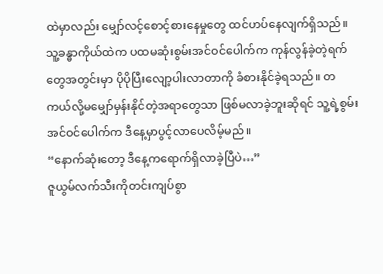ထဲမှာလည်း မျှော်လင့်စောင့်စားနေမှုတွေ ထင်ဟပ်နေလျက်ရှိသည်။ သူ့ခန္ဓာကိုယ်ထဲက ပထမဆုံးစွမ်းအင်ဝင်ပေါက်က ကုန်လွန်ခဲ့တဲ့ရက်တွေအတွင်းမှာ ပိုပိုပြီးလျော့ပါးလာတာကို ခံစားနိုင်ခဲ့ရသည်။ တကယ်လို့မမျှော်မှန်းနိုင်တဲ့အရာတွေသာ ဖြစ်မလာခဲ့ဘူးဆိုရင် သူ့ရဲ့စွမ်းအင်ဝင်ပေါက်က ဒီနေ့မှာပွင့်လာပေလိမ့်မည်။
“နောက်ဆုံးတော့ ဒီနေ့ကရောက်ရှိလာခဲ့ပြီပဲ…”
ဇူယွမ်လက်သီးကိုတင်းကျပ်စွာ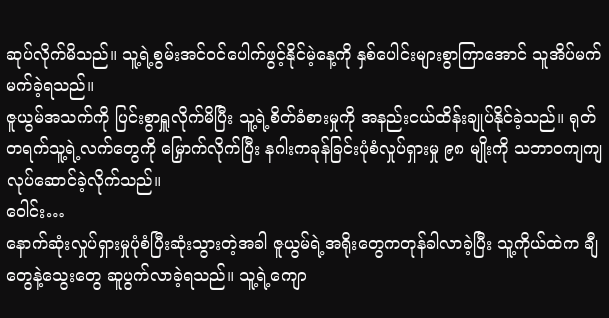ဆုပ်လိုက်မိသည်။ သူ့ရဲ့စွမ်းအင်ဝင်ပေါက်ဖွင့်နိုင်မဲ့နေ့ကို နှစ်ပေါင်းများစွာကြာအောင် သူအိပ်မက်မက်ခဲ့ရသည်။
ဇူယွမ်အသက်ကို ပြင်းစွာရှူလိုက်မိပြီး သူ့ရဲ့စိတ်ခံစားမှုကို အနည်းငယ်ထိန်းချုပ်နိုင်ခဲ့သည်။ ရုတ်တရက်သူ့ရဲ့လက်တွေကို မြှောက်လိုက်ပြီး နဂါးကခုန်ခြင်းပုံစံလှုပ်ရှားမှု ၉၈ မျိုးကို သဘာဝကျကျလုပ်ဆောင်ခဲ့လိုက်သည်။
ဝေါင်း…
နောက်ဆုံးလှုပ်ရှားမှုပုံစံပြီးဆုံးသွားတဲ့အခါ ဇူယွမ်ရဲ့အရိုးတွေကတုန်ခါလာခဲ့ပြီး သူ့ကိုယ်ထဲက ချီတွေနဲ့သွေးတွေ ဆူပွက်လာခဲ့ရသည်။ သူ့ရဲ့ကျော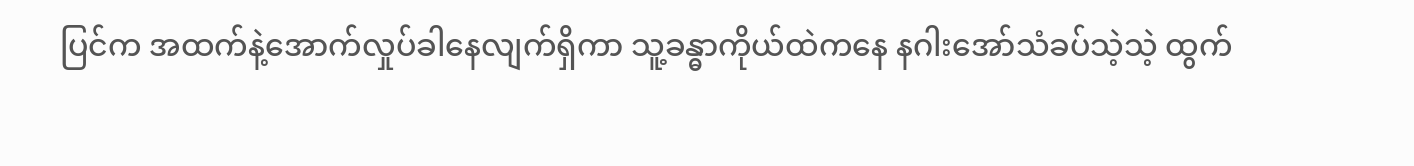ပြင်က အထက်နဲ့အောက်လှုပ်ခါနေလျက်ရှိကာ သူ့ခန္ဓာကိုယ်ထဲကနေ နဂါးအော်သံခပ်သဲ့သဲ့ ထွက်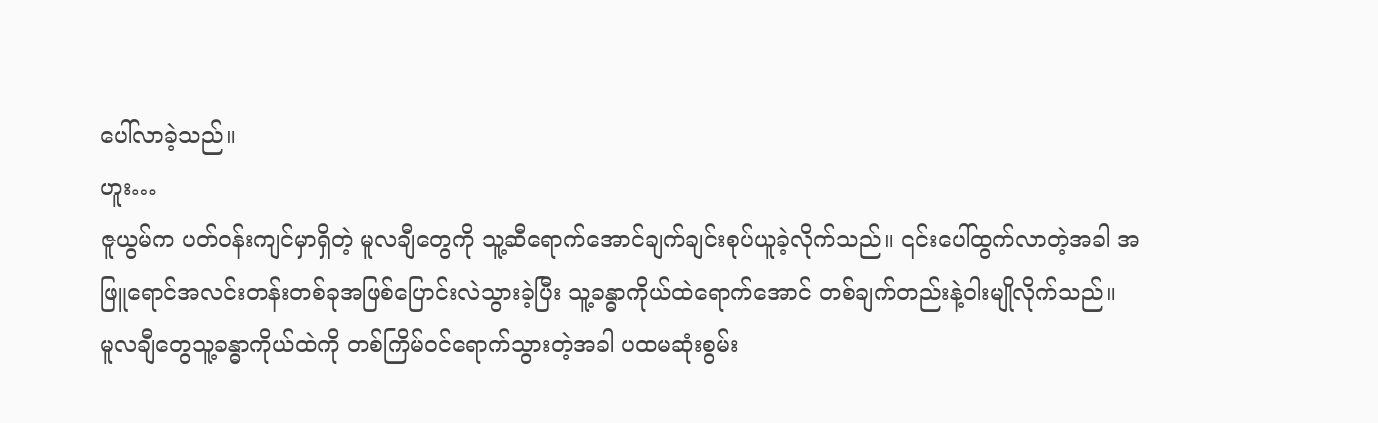ပေါ်လာခဲ့သည်။
ဟူး…
ဇူယွမ်က ပတ်ဝန်းကျင်မှာရှိတဲ့ မူလချီတွေကို သူ့ဆီရောက်အောင်ချက်ချင်းစုပ်ယူခဲ့လိုက်သည်။ ၎င်းပေါ်ထွက်လာတဲ့အခါ အဖြူရောင်အလင်းတန်းတစ်ခုအဖြစ်ပြောင်းလဲသွားခဲ့ပြီး သူ့ခန္ဓာကိုယ်ထဲရောက်အောင် တစ်ချက်တည်းနဲ့ဝါးမျိုလိုက်သည်။
မူလချီတွေသူ့ခန္ဓာကိုယ်ထဲကို တစ်ကြိမ်ဝင်ရောက်သွားတဲ့အခါ ပထမဆုံးစွမ်း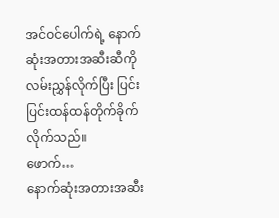အင်ဝင်ပေါက်ရဲ့ နောက်ဆုံးအတားအဆီးဆီကို လမ်းညွှန်လိုက်ပြီး ပြင်းပြင်းထန်ထန်တိုက်ခိုက်လိုက်သည်။
ဖောက်…
နောက်ဆုံးအတားအဆီး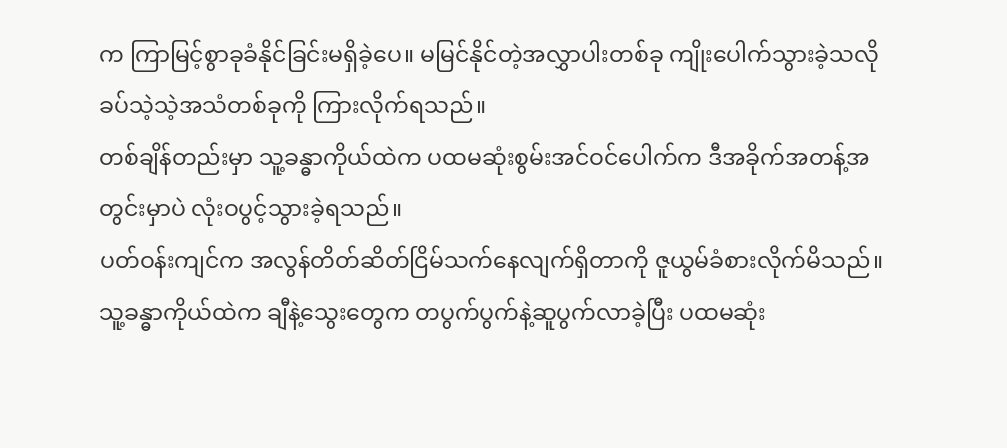က ကြာမြင့်စွာခုခံနိုင်ခြင်းမရှိခဲ့ပေ။ မမြင်နိုင်တဲ့အလွှာပါးတစ်ခု ကျိုးပေါက်သွားခဲ့သလို ခပ်သဲ့သဲ့အသံတစ်ခုကို ကြားလိုက်ရသည်။
တစ်ချိန်တည်းမှာ သူ့ခန္ဓာကိုယ်ထဲက ပထမဆုံးစွမ်းအင်ဝင်ပေါက်က ဒီအခိုက်အတန့်အတွင်းမှာပဲ လုံးဝပွင့်သွားခဲ့ရသည်။
ပတ်ဝန်းကျင်က အလွန်တိတ်ဆိတ်ငြိမ်သက်နေလျက်ရှိတာကို ဇူယွမ်ခံစားလိုက်မိသည်။ သူ့ခန္ဓာကိုယ်ထဲက ချီနဲ့သွေးတွေက တပွက်ပွက်နဲ့ဆူပွက်လာခဲ့ပြီး ပထမဆုံး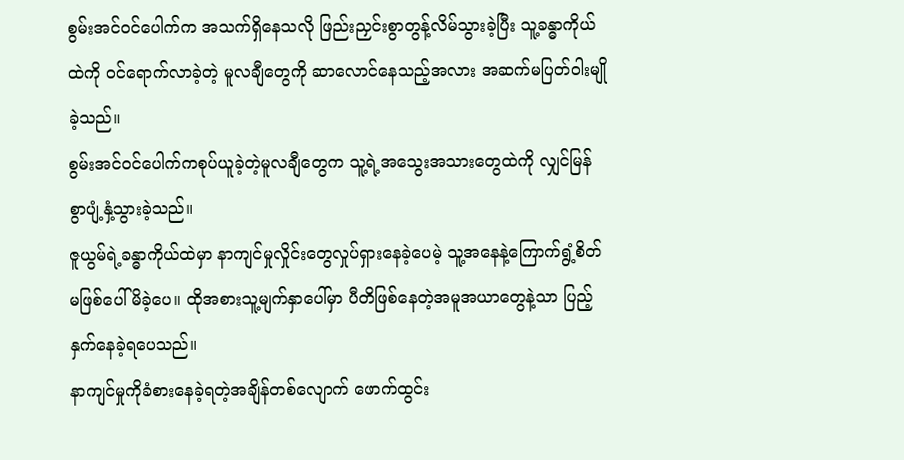စွမ်းအင်ဝင်ပေါက်က အသက်ရှိနေသလို ဖြည်းညှင်းစွာတွန့်လိမ်သွားခဲ့ပြီး သူ့ခန္ဓာကိုယ်ထဲကို ဝင်ရောက်လာခဲ့တဲ့ မူလချီတွေကို ဆာလောင်နေသည့်အလား အဆက်မပြတ်ဝါးမျိုခဲ့သည်။
စွမ်းအင်ဝင်ပေါက်ကစုပ်ယူခဲ့တဲ့မူလချီတွေက သူ့ရဲ့အသွေးအသားတွေထဲကို လျှင်မြန်စွာပျံ့နှံ့သွားခဲ့သည်။
ဇူယွမ်ရဲ့ခန္ဓာကိုယ်ထဲမှာ နာကျင်မှုလှိုင်းတွေလှုပ်ရှားနေခဲ့ပေမဲ့ သူ့အနေနဲ့ကြောက်ရွံ့စိတ် မဖြစ်ပေါ်မိခဲ့ပေ။ ထိုအစားသူ့မျက်နှာပေါ်မှာ ပီတိဖြစ်နေတဲ့အမူအယာတွေနဲ့သာ ပြည့်နှက်နေခဲ့ရပေသည်။
နာကျင်မှုကိုခံစားနေခဲ့ရတဲ့အချိန်တစ်လျောက် ဖောက်ထွင်း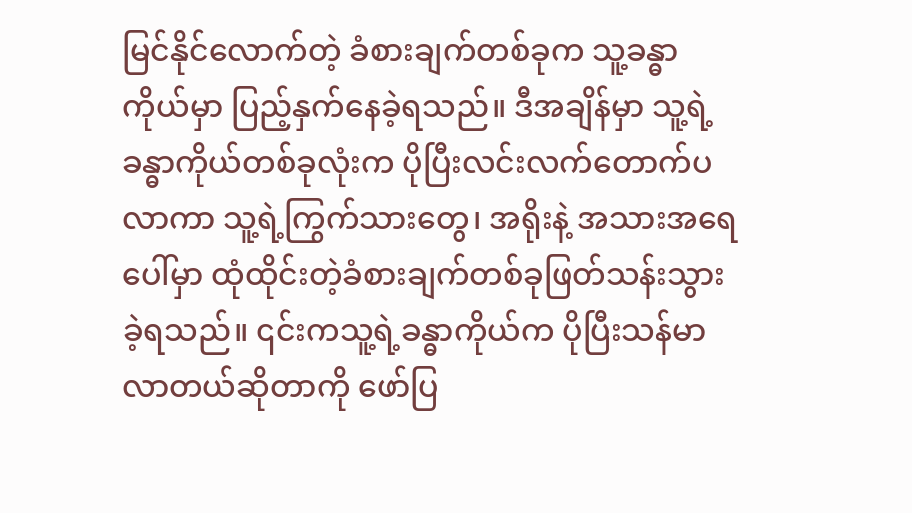မြင်နိုင်လောက်တဲ့ ခံစားချက်တစ်ခုက သူ့ခန္ဓာကိုယ်မှာ ပြည့်နှက်နေခဲ့ရသည်။ ဒီအချိန်မှာ သူ့ရဲ့ခန္ဓာကိုယ်တစ်ခုလုံးက ပိုပြီးလင်းလက်တောက်ပလာကာ သူ့ရဲ့ကြွက်သားတွေ၊ အရိုးနဲ့ အသားအရေပေါ်မှာ ထုံထိုင်းတဲ့ခံစားချက်တစ်ခုဖြတ်သန်းသွားခဲ့ရသည်။ ၎င်းကသူ့ရဲ့ခန္ဓာကိုယ်က ပိုပြီးသန်မာလာတယ်ဆိုတာကို ဖော်ပြ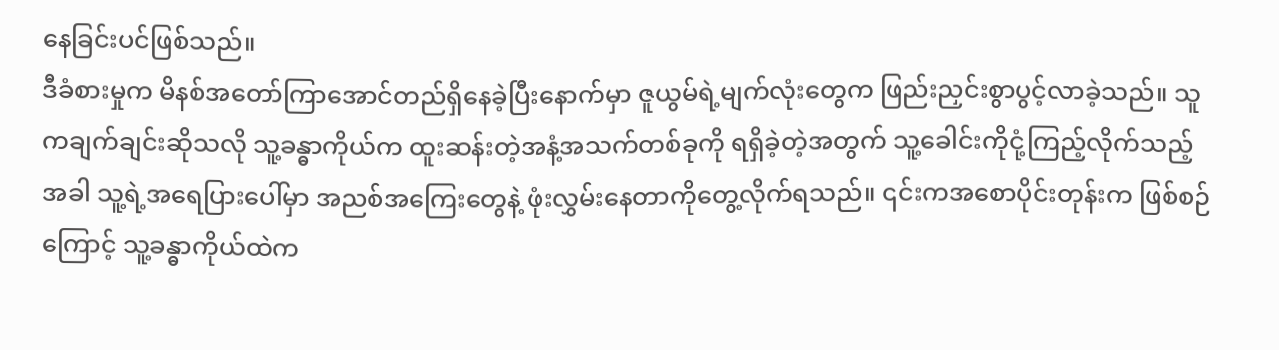နေခြင်းပင်ဖြစ်သည်။
ဒီခံစားမှုက မိနစ်အတော်ကြာအောင်တည်ရှိနေခဲ့ပြီးနောက်မှာ ဇူယွမ်ရဲ့မျက်လုံးတွေက ဖြည်းညှင်းစွာပွင့်လာခဲ့သည်။ သူကချက်ချင်းဆိုသလို သူ့ခန္ဓာကိုယ်က ထူးဆန်းတဲ့အနံ့အသက်တစ်ခုကို ရရှိခဲ့တဲ့အတွက် သူ့ခေါင်းကိုငုံ့ကြည့်လိုက်သည့်အခါ သူ့ရဲ့အရေပြားပေါ်မှာ အညစ်အကြေးတွေနဲ့ ဖုံးလွှမ်းနေတာကိုတွေ့လိုက်ရသည်။ ၎င်းကအစောပိုင်းတုန်းက ဖြစ်စဉ်ကြောင့် သူ့ခန္ဓာကိုယ်ထဲက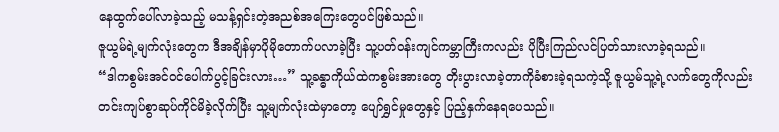နေထွက်ပေါ်လာခဲ့သည့် မသန့်ရှင်းတဲ့အညစ်အကြေးတွေပင်ဖြစ်သည်။
ဇူယွမ်ရဲ့မျက်လုံးတွေက ဒီအချိန်မှာပိုမိုတောက်ပလာခဲ့ပြီး သူ့ပတ်ဝန်းကျင်ကမ္ဘာကြီးကလည်း ပိုပြီးကြည်လင်ပြတ်သားလာခဲ့ရသည်။
“ဒါကစွမ်းအင်ဝင်ပေါက်ပွင့်ခြင်းလား…” သူ့ခန္ဓာကိုယ်ထဲကစွမ်းအားတွေ တိုးပွားလာခဲ့တာကိုခံစားခဲ့ရသကဲ့သို့ ဇူယွမ်သူ့ရဲ့လက်တွေကိုလည်း တင်းကျပ်စွာဆုပ်ကိုင်မိခဲ့လိုက်ပြီး သူ့မျက်လုံးထဲမှာတော့ ပျော်ရွှင်မှုတွေနှင့် ပြည့်နှက်နေရပေသည်။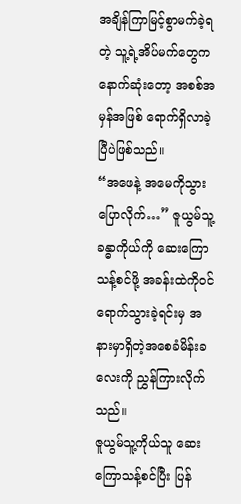အချိန်ကြာမြင့်စွာမက်ခဲ့ရတဲ့ သူ့ရဲ့အိပ်မက်တွေက နောက်ဆုံးတော့ အစစ်အမှန်အဖြစ် ရောက်ရှိလာခဲ့ပြီပဲဖြစ်သည်။
“အဖေနဲ့ အမေကိုသွားပြောလိုက်…” ဇူယွမ်သူ့ခန္ဓာကိုယ်ကို ဆေးကြောသန့်စင်ဖို့ အခန်းထဲကိုဝင်ရောက်သွားခဲ့ရင်းမှ အနားမှာရှိတဲ့အစေခံမိန်းခလေးကို ညွှန်ကြားလိုက်သည်။
ဇူယွမ်သူ့ကိုယ်သူ ဆေးကြောသန့်စင်ပြီး ပြန်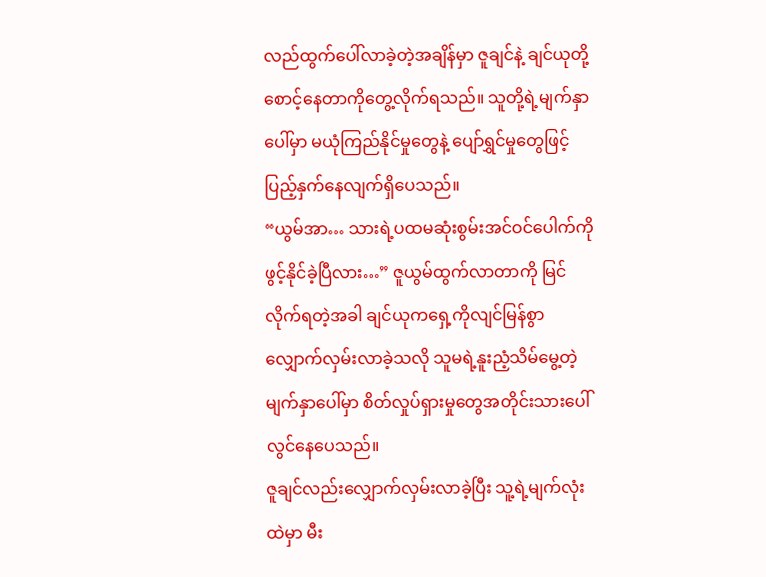လည်ထွက်ပေါ်လာခဲ့တဲ့အချိန်မှာ ဇူချင်နဲ့ ချင်ယုတို့ စောင့်နေတာကိုတွေ့လိုက်ရသည်။ သူတို့ရဲ့မျက်နှာပေါ်မှာ မယုံကြည်နိုင်မှုတွေနဲ့ ပျော်ရွှင်မှုတွေဖြင့် ပြည့်နှက်နေလျက်ရှိပေသည်။
“ယွမ်အာ… သားရဲ့ပထမဆုံးစွမ်းအင်ဝင်ပေါက်ကို ဖွင့်နိုင်ခဲ့ပြီလား…” ဇူယွမ်ထွက်လာတာကို မြင်လိုက်ရတဲ့အခါ ချင်ယုကရှေ့ကိုလျင်မြန်စွာ လျှောက်လှမ်းလာခဲ့သလို သူမရဲ့နူးညံ့သိမ်မွေ့တဲ့မျက်နှာပေါ်မှာ စိတ်လှုပ်ရှားမှုတွေအတိုင်းသားပေါ်လွင်နေပေသည်။
ဇူချင်လည်းလျှောက်လှမ်းလာခဲ့ပြီး သူ့ရဲ့မျက်လုံးထဲမှာ မီး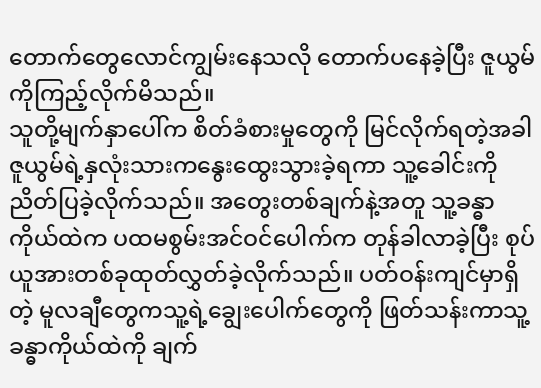တောက်တွေလောင်ကျွမ်းနေသလို တောက်ပနေခဲ့ပြီး ဇူယွမ်ကိုကြည့်လိုက်မိသည်။
သူတို့မျက်နှာပေါ်က စိတ်ခံစားမှုတွေကို မြင်လိုက်ရတဲ့အခါ ဇူယွမ်ရဲ့နှလုံးသားကနွေးထွေးသွားခဲ့ရကာ သူ့ခေါင်းကိုညိတ်ပြခဲ့လိုက်သည်။ အတွေးတစ်ချက်နဲ့အတူ သူ့ခန္ဓာကိုယ်ထဲက ပထမစွမ်းအင်ဝင်ပေါက်က တုန်ခါလာခဲ့ပြီး စုပ်ယူအားတစ်ခုထုတ်လွှတ်ခဲ့လိုက်သည်။ ပတ်ဝန်းကျင်မှာရှိတဲ့ မူလချီတွေကသူ့ရဲ့ချွေးပေါက်တွေကို ဖြတ်သန်းကာသူ့ခန္ဓာကိုယ်ထဲကို ချက်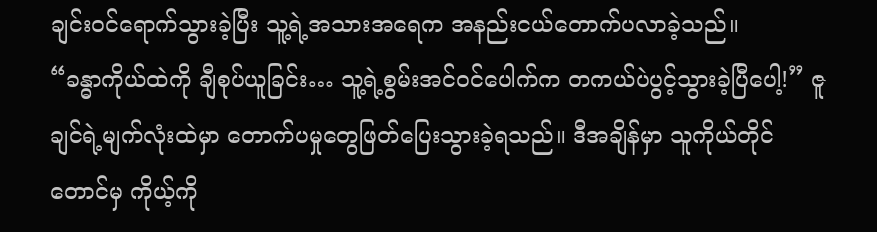ချင်းဝင်ရောက်သွားခဲ့ပြီး သူ့ရဲ့အသားအရေက အနည်းငယ်တောက်ပလာခဲ့သည်။
“ခန္ဓာကိုယ်ထဲကို ချီစုပ်ယူခြင်း… သူ့ရဲ့စွမ်းအင်ဝင်ပေါက်က တကယ်ပဲပွင့်သွားခဲ့ပြီပေါ့!” ဇူချင်ရဲ့မျက်လုံးထဲမှာ တောက်ပမှုတွေဖြတ်ပြေးသွားခဲ့ရသည်။ ဒီအချိန်မှာ သူကိုယ်တိုင်တောင်မှ ကိုယ့်ကို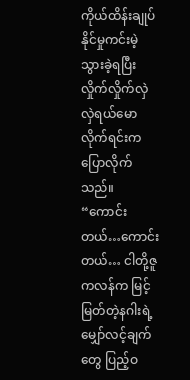ကိုယ်ထိန်းချုပ်နိုင်မှုကင်းမဲ့သွားခဲ့ရပြီး လှိုက်လှိုက်လှဲလှဲရယ်မောလိုက်ရင်းက ပြောလိုက်သည်။
“ကောင်းတယ်…ကောင်းတယ်… ငါတို့ဇူကလန်က မြင့်မြတ်တဲ့နဂါးရဲ့မျှော်လင့်ချက်တွေ ပြည့်ဝ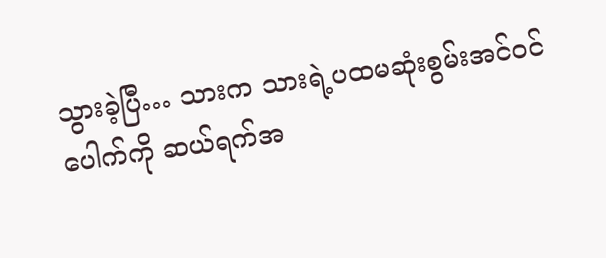သွားခဲ့ပြီ… သားက သားရဲ့ပထမဆုံးစွမ်းအင်ဝင်ပေါက်ကို ဆယ်ရက်အ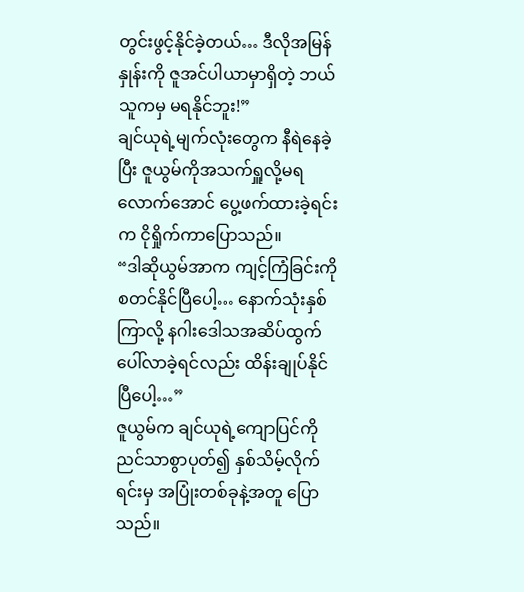တွင်းဖွင့်နိုင်ခဲ့တယ်… ဒီလိုအမြန်နှုန်းကို ဇူအင်ပါယာမှာရှိတဲ့ ဘယ်သူကမှ မရနိုင်ဘူး!”
ချင်ယုရဲ့မျက်လုံးတွေက နီရဲနေခဲ့ပြီး ဇူယွမ်ကိုအသက်ရှူလို့မရလောက်အောင် ပွေ့ဖက်ထားခဲ့ရင်းက ငိုရှိုက်ကာပြောသည်။
“ဒါဆိုယွမ်အာက ကျင့်ကြံခြင်းကို စတင်နိုင်ပြီပေါ့… နောက်သုံးနှစ်ကြာလို့ နဂါးဒေါသအဆိပ်ထွက်ပေါ်လာခဲ့ရင်လည်း ထိန်းချုပ်နိုင်ပြီပေါ့…”
ဇူယွမ်က ချင်ယုရဲ့ကျောပြင်ကို ညင်သာစွာပုတ်၍ နှစ်သိမ့်လိုက်ရင်းမှ အပြုံးတစ်ခုနဲ့အတူ ပြောသည်။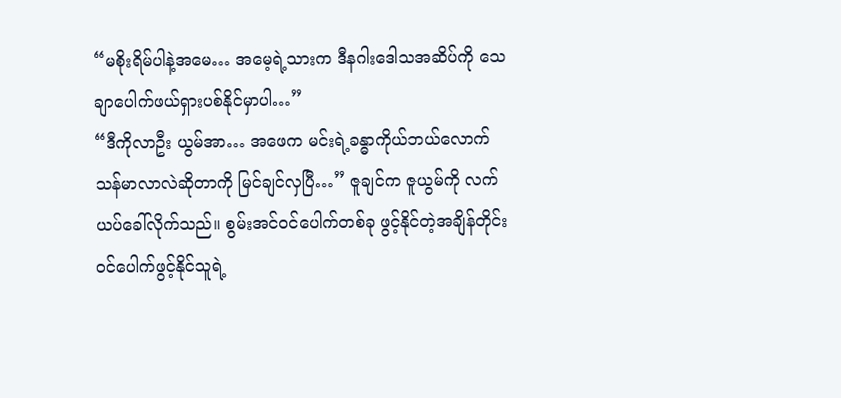“မစိုးရိမ်ပါနဲ့အမေ… အမေ့ရဲ့သားက ဒီနဂါးဒေါသအဆိပ်ကို သေချာပေါက်ဖယ်ရှားပစ်နိုင်မှာပါ…”
“ဒီကိုလာဦး ယွမ်အာ… အဖေက မင်းရဲ့ခန္ဓာကိုယ်ဘယ်လောက်သန်မာလာလဲဆိုတာကို မြင်ချင်လှပြီ…” ဇူချင်က ဇူယွမ်ကို လက်ယပ်ခေါ်လိုက်သည်။ စွမ်းအင်ဝင်ပေါက်တစ်ခု ဖွင့်နိုင်တဲ့အချိန်တိုင်း ဝင်ပေါက်ဖွင့်နိုင်သူရဲ့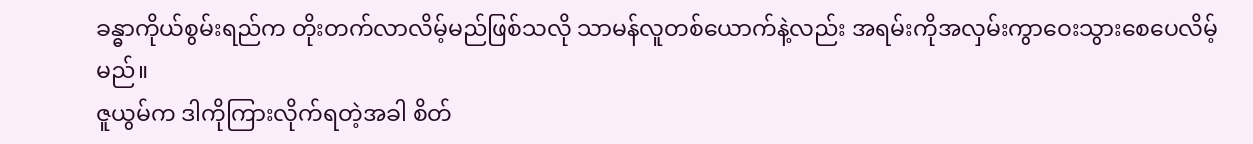ခန္ဓာကိုယ်စွမ်းရည်က တိုးတက်လာလိမ့်မည်ဖြစ်သလို သာမန်လူတစ်ယောက်နဲ့လည်း အရမ်းကိုအလှမ်းကွာဝေးသွားစေပေလိမ့်မည်။
ဇူယွမ်က ဒါကိုကြားလိုက်ရတဲ့အခါ စိတ်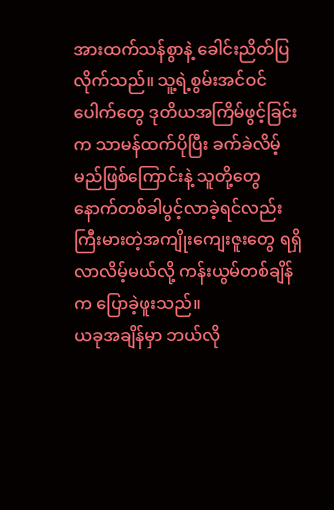အားထက်သန်စွာနဲ့ ခေါင်းညိတ်ပြလိုက်သည်။ သူ့ရဲ့စွမ်းအင်ဝင်ပေါက်တွေ ဒုတိယအကြိမ်ဖွင့်ခြင်းက သာမန်ထက်ပိုပြီး ခက်ခဲလိမ့်မည်ဖြစ်ကြောင်းနဲ့ သူတို့တွေနောက်တစ်ခါပွင့်လာခဲ့ရင်လည်း ကြီးမားတဲ့အကျိုးကျေးဇူးတွေ ရရှိလာလိမ့်မယ်လို့ ကန်းယွမ်တစ်ချိန်က ပြောခဲ့ဖူးသည်။
ယခုအချိန်မှာ ဘယ်လို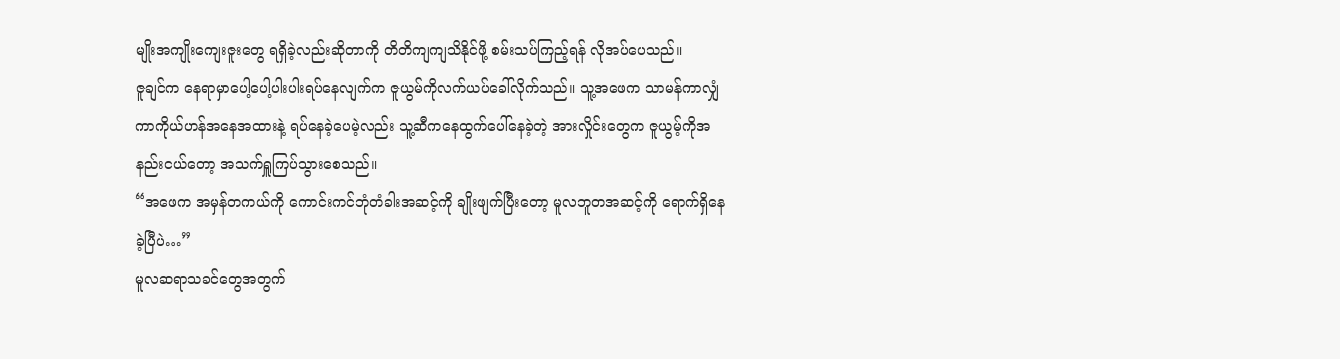မျိုးအကျိုးကျေးဇူးတွေ ရရှိခဲ့လည်းဆိုတာကို တိတိကျကျသိနိုင်ဖို့ စမ်းသပ်ကြည့်ရန် လိုအပ်ပေသည်။
ဇူချင်က နေရာမှာပေါ့ပေါ့ပါးပါးရပ်နေလျက်က ဇူယွမ်ကိုလက်ယပ်ခေါ်လိုက်သည်။ သူ့အဖေက သာမန်ကာလျှံကာကိုယ်ဟန်အနေအထားနဲ့ ရပ်နေခဲ့ပေမဲ့လည်း သူ့ဆီကနေထွက်ပေါ်နေခဲ့တဲ့ အားလှိုင်းတွေက ဇူယွမ့်ကိုအနည်းငယ်တော့ အသက်ရှူကြပ်သွားစေသည်။
“အဖေက အမှန်တကယ်ကို ကောင်းကင်ဘုံတံခါးအဆင့်ကို ချိုးဖျက်ပြီးတော့ မူလဘူတအဆင့်ကို ရောက်ရှိနေခဲ့ပြီပဲ…”
မူလဆရာသခင်တွေအတွက်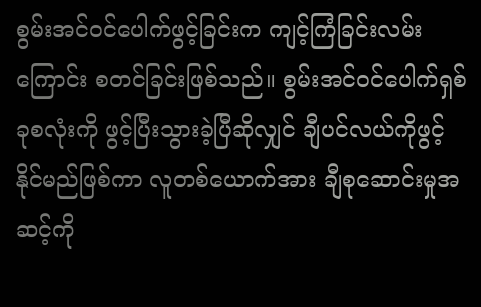စွမ်းအင်ဝင်ပေါက်ဖွင့်ခြင်းက ကျင့်ကြံခြင်းလမ်းကြောင်း စတင်ခြင်းဖြစ်သည်။ စွမ်းအင်ဝင်ပေါက်ရှစ်ခုစလုံးကို ဖွင့်ပြီးသွားခဲ့ပြီဆိုလျှင် ချီပင်လယ်ကိုဖွင့်နိုင်မည်ဖြစ်ကာ လူတစ်ယောက်အား ချီစုဆောင်းမှုအဆင့်ကို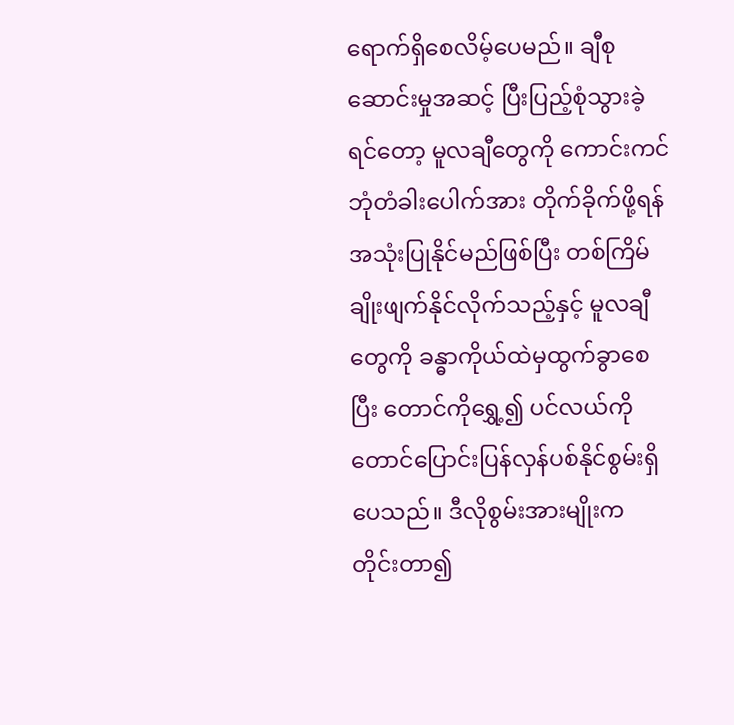ရောက်ရှိစေလိမ့်ပေမည်။ ချီစုဆောင်းမှုအဆင့် ပြီးပြည့်စုံသွားခဲ့ရင်တော့ မူလချီတွေကို ကောင်းကင်ဘုံတံခါးပေါက်အား တိုက်ခိုက်ဖို့ရန်အသုံးပြုနိုင်မည်ဖြစ်ပြီး တစ်ကြိမ်ချိုးဖျက်နိုင်လိုက်သည့်နှင့် မူလချီတွေကို ခန္ဓာကိုယ်ထဲမှထွက်ခွာစေပြီး တောင်ကိုရွှေ့၍ ပင်လယ်ကိုတောင်ပြောင်းပြန်လှန်ပစ်နိုင်စွမ်းရှိပေသည်။ ဒီလိုစွမ်းအားမျိုးက တိုင်းတာ၍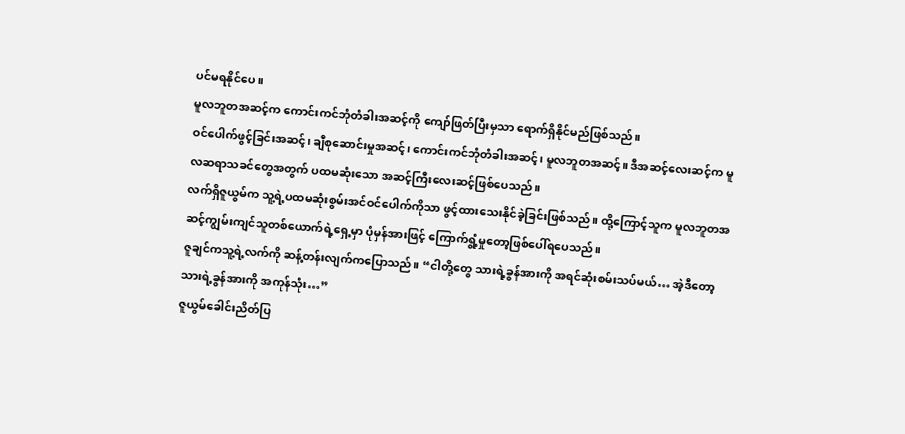ပင်မရနိုင်ပေ။
မူလဘူတအဆင့်က ကောင်းကင်ဘုံတံခါးအဆင့်ကို ကျော်ဖြတ်ပြီးမှသာ ရောက်ရှိနိုင်မည်ဖြစ်သည်။
ဝင်ပေါက်ဖွင့်ခြင်းအဆင့်၊ ချီစုဆောင်းမှုအဆင့်၊ ကောင်းကင်ဘုံတံခါးအဆင့်၊ မူလဘူတအဆင့်။ ဒီအဆင့်လေးဆင့်က မူလဆရာသခင်တွေအတွက် ပထမဆုံးသော အဆင့်ကြီးလေးဆင့်ဖြစ်ပေသည်။
လက်ရှိဇူယွမ်က သူ့ရဲ့ပထမဆုံးစွမ်းအင်ဝင်ပေါက်ကိုသာ ဖွင့်ထားသေးနိုင်ခဲ့ခြင်းဖြစ်သည်။ ထို့ကြောင့်သူက မူလဘူတအဆင့်ကျွမ်းကျင်သူတစ်ယောက်ရဲ့ရှေ့မှာ ပုံမှန်အားဖြင့် ကြောက်ရွံ့မှုတော့ဖြစ်ပေါ်ရပေသည်။
ဇူချင်ကသူ့ရဲ့လက်ကို ဆန့်တန်းလျက်ကပြောသည်။ “ငါတို့တွေ သားရဲ့ခွန်အားကို အရင်ဆုံးစမ်းသပ်မယ်… အဲ့ဒီတော့သားရဲ့ခွန်အားကို အကုန်သုံး…”
ဇူယွမ်ခေါင်းညိတ်ပြ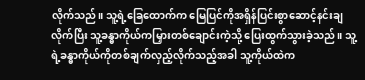လိုက်သည်။ သူ့ရဲ့ခြေထောက်က မြေပြင်ကိုအရှိန်ပြင်းစွာဆောင့်နင်းချလိုက်ပြီး သူ့ခန္ဓာကိုယ်ကမြှားတစ်ချောင်းကဲ့သို့ ပြေးထွက်သွားခဲ့သည်။ သူ့ရဲ့ခန္ဓာကိုယ်ကိုတစ်ချက်လှည့်လိုက်သည့်အခါ သူ့ကိုယ်ထဲက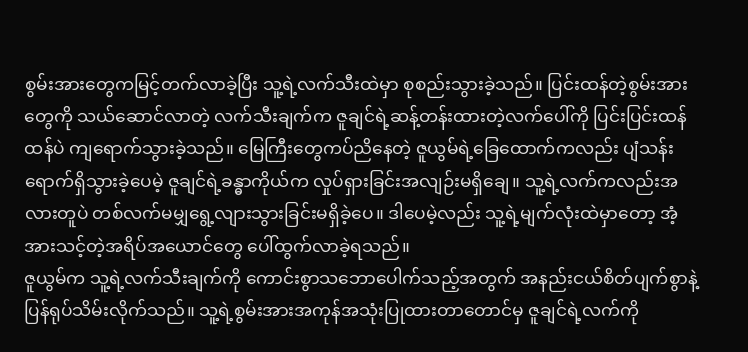စွမ်းအားတွေကမြင့်တက်လာခဲ့ပြီး သူ့ရဲ့လက်သီးထဲမှာ စုစည်းသွားခဲ့သည်။ ပြင်းထန်တဲ့စွမ်းအားတွေကို သယ်ဆောင်လာတဲ့ လက်သီးချက်က ဇူချင်ရဲ့ဆန့်တန်းထားတဲ့လက်ပေါ်ကို ပြင်းပြင်းထန်ထန်ပဲ ကျရောက်သွားခဲ့သည်။ မြေကြီးတွေကပ်ညိနေတဲ့ ဇူယွမ်ရဲ့ခြေထောက်ကလည်း ပျံသန်းရောက်ရှိသွားခဲ့ပေမဲ့ ဇူချင်ရဲ့ခန္ဓာကိုယ်က လှုပ်ရှားခြင်းအလျဉ်းမရှိချေ။ သူ့ရဲ့လက်ကလည်းအလားတူပဲ တစ်လက်မမျှရွေ့လျားသွားခြင်းမရှိခဲ့ပေ။ ဒါပေမဲ့လည်း သူ့ရဲ့မျက်လုံးထဲမှာတော့ အံ့အားသင့်တဲ့အရိပ်အယောင်တွေ ပေါ်ထွက်လာခဲ့ရသည်။
ဇူယွမ်က သူ့ရဲ့လက်သီးချက်ကို ကောင်းစွာသဘောပေါက်သည့်အတွက် အနည်းငယ်စိတ်ပျက်စွာနဲ့ ပြန်ရုပ်သိမ်းလိုက်သည်။ သူ့ရဲ့စွမ်းအားအကုန်အသုံးပြုထားတာတောင်မှ ဇူချင်ရဲ့လက်ကို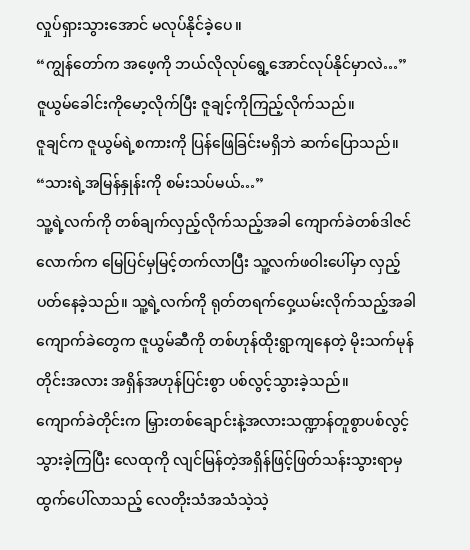လှုပ်ရှားသွားအောင် မလုပ်နိုင်ခဲ့ပေ။
“ကျွန်တော်က အဖေ့ကို ဘယ်လိုလုပ်ရွေ့အောင်လုပ်နိုင်မှာလဲ…” ဇူယွမ်ခေါင်းကိုမော့လိုက်ပြီး ဇူချင့်ကိုကြည့်လိုက်သည်။
ဇူချင်က ဇူယွမ်ရဲ့စကားကို ပြန်ဖြေခြင်းမရှိဘဲ ဆက်ပြောသည်။ “သားရဲ့အမြန်နှုန်းကို စမ်းသပ်မယ်…”
သူ့ရဲ့လက်ကို တစ်ချက်လှည့်လိုက်သည့်အခါ ကျောက်ခဲတစ်ဒါဇင်လောက်က မြေပြင်မှမြင့်တက်လာပြီး သူ့လက်ဖဝါးပေါ်မှာ လှည့်ပတ်နေခဲ့သည်။ သူ့ရဲ့လက်ကို ရုတ်တရက်ဝှေ့ယမ်းလိုက်သည့်အခါ ကျောက်ခဲတွေက ဇူယွမ်ဆီကို တစ်ဟုန်ထိုးရွာကျနေတဲ့ မိုးသက်မုန်တိုင်းအလား အရှိန်အဟုန်ပြင်းစွာ ပစ်လွင့်သွားခဲ့သည်။
ကျောက်ခဲတိုင်းက မြှားတစ်ချောင်းနဲ့အလားသဏ္ဍာန်တူစွာပစ်လွင့်သွားခဲ့ကြပြီး လေထုကို လျင်မြန်တဲ့အရှိန်ဖြင့်ဖြတ်သန်းသွားရာမှထွက်ပေါ်လာသည့် လေတိုးသံအသံသဲ့သဲ့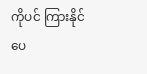ကိုပင် ကြားနိုင်ပေ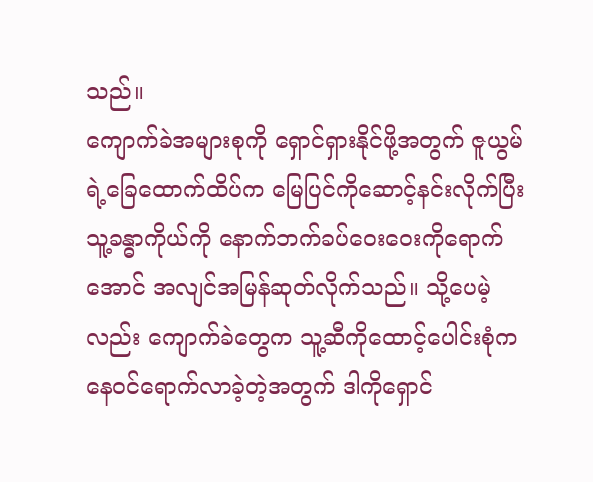သည်။
ကျောက်ခဲအများစုကို ရှောင်ရှားနိုင်ဖို့အတွက် ဇူယွမ်ရဲ့ခြေထောက်ထိပ်က မြေပြင်ကိုဆောင့်နင်းလိုက်ပြီး သူ့ခန္ဓာကိုယ်ကို နောက်ဘက်ခပ်ဝေးဝေးကိုရောက်အောင် အလျင်အမြန်ဆုတ်လိုက်သည်။ သို့ပေမဲ့လည်း ကျောက်ခဲတွေက သူ့ဆီကိုထောင့်ပေါင်းစုံကနေဝင်ရောက်လာခဲ့တဲ့အတွက် ဒါကိုရှောင်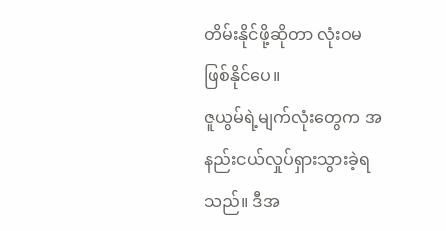တိမ်းနိုင်ဖို့ဆိုတာ လုံးဝမဖြစ်နိုင်ပေ။
ဇူယွမ်ရဲ့မျက်လုံးတွေက အနည်းငယ်လှုပ်ရှားသွားခဲ့ရသည်။ ဒီအ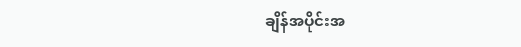ချိန်အပိုင်းအ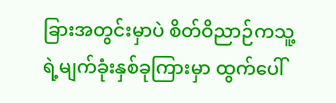ခြားအတွင်းမှာပဲ စိတ်ဝိညာဉ်ကသူ့ရဲ့မျက်ခုံးနှစ်ခုကြားမှာ ထွက်ပေါ်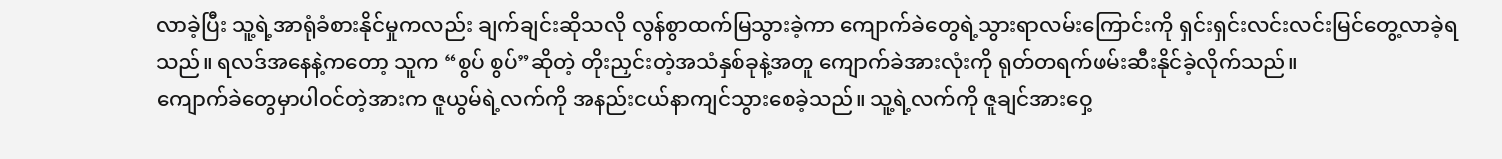လာခဲ့ပြီး သူ့ရဲ့အာရုံခံစားနိုင်မှုကလည်း ချက်ချင်းဆိုသလို လွန်စွာထက်မြသွားခဲ့ကာ ကျောက်ခဲတွေရဲ့သွားရာလမ်းကြောင်းကို ရှင်းရှင်းလင်းလင်းမြင်တွေ့လာခဲ့ရသည်။ ရလဒ်အနေနဲ့ကတော့ သူက “စွပ် စွပ်”ဆိုတဲ့ တိုးညှင်းတဲ့အသံနှစ်ခုနဲ့အတူ ကျောက်ခဲအားလုံးကို ရုတ်တရက်ဖမ်းဆီးနိုင်ခဲ့လိုက်သည်။
ကျောက်ခဲတွေမှာပါဝင်တဲ့အားက ဇူယွမ်ရဲ့လက်ကို အနည်းငယ်နာကျင်သွားစေခဲ့သည်။ သူ့ရဲ့လက်ကို ဇူချင်အားဝှေ့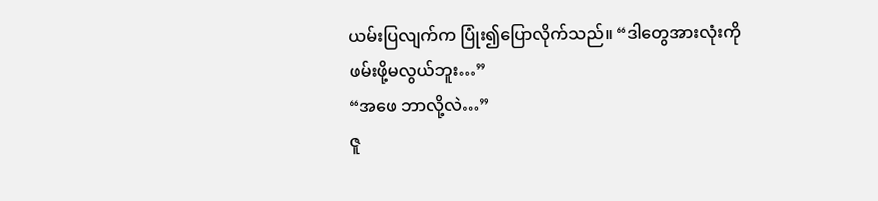ယမ်းပြလျက်က ပြုံး၍ပြောလိုက်သည်။ “ဒါတွေအားလုံးကို ဖမ်းဖို့မလွယ်ဘူး…”
“အဖေ ဘာလို့လဲ…”
ဇူ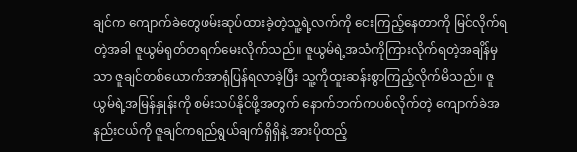ချင်က ကျောက်ခဲတွေဖမ်းဆုပ်ထားခဲ့တဲ့သူ့ရဲ့လက်ကို ငေးကြည့်နေတာကို မြင်လိုက်ရတဲ့အခါ ဇူယွမ်ရုတ်တရက်မေးလိုက်သည်။ ဇူယွမ်ရဲ့အသံကိုကြားလိုက်ရတဲ့အချိန်မှသာ ဇူချင်တစ်ယောက်အာရုံပြန်ရလာခဲ့ပြီး သူ့ကိုထူးဆန်းစွာကြည့်လိုက်မိသည်။ ဇူယွမ်ရဲ့အမြန်နှုန်းကို စမ်းသပ်နိုင်ဖို့အတွက် နောက်ဘက်ကပစ်လိုက်တဲ့ ကျောက်ခဲအနည်းငယ်ကို ဇူချင်ကရည်ရွယ်ချက်ရှိရှိနဲ့ အားပိုထည့်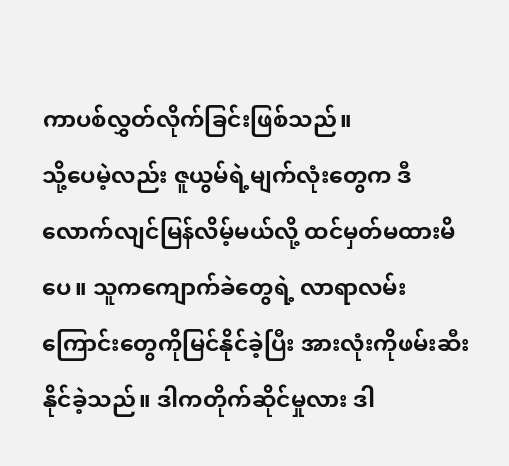ကာပစ်လွှတ်လိုက်ခြင်းဖြစ်သည်။
သို့ပေမဲ့လည်း ဇူယွမ်ရဲ့မျက်လုံးတွေက ဒီလောက်လျင်မြန်လိမ့်မယ်လို့ ထင်မှတ်မထားမိပေ။ သူကကျောက်ခဲတွေရဲ့ လာရာလမ်းကြောင်းတွေကိုမြင်နိုင်ခဲ့ပြီး အားလုံးကိုဖမ်းဆီးနိုင်ခဲ့သည်။ ဒါကတိုက်ဆိုင်မှုလား ဒါ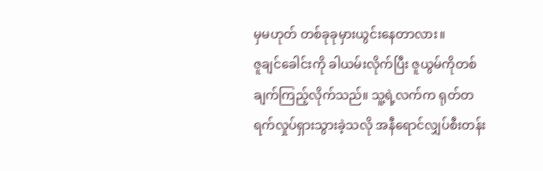မှမဟုတ် တစ်ခုခုမှားယွင်းနေတာလား။
ဇူချင်ခေါင်းကို ခါယမ်းလိုက်ပြီး ဇူယွမ်ကိုတစ်ချက်ကြည့်လိုက်သည်။ သူ့ရဲ့လက်က ရုတ်တရက်လှုပ်ရှားသွားခဲ့သလို အနီရောင်လျှပ်စီးတန်း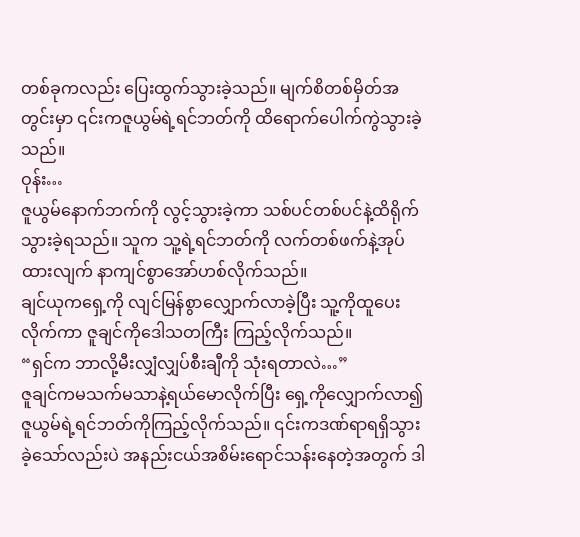တစ်ခုကလည်း ပြေးထွက်သွားခဲ့သည်။ မျက်စိတစ်မှိတ်အတွင်းမှာ ၎င်းကဇူယွမ်ရဲ့ရင်ဘတ်ကို ထိရောက်ပေါက်ကွဲသွားခဲ့သည်။
ဝုန်း…
ဇူယွမ်နောက်ဘက်ကို လွင့်သွားခဲ့ကာ သစ်ပင်တစ်ပင်နဲ့ထိရိုက်သွားခဲ့ရသည်။ သူက သူ့ရဲ့ရင်ဘတ်ကို လက်တစ်ဖက်နဲ့အုပ်ထားလျက် နာကျင်စွာအော်ဟစ်လိုက်သည်။
ချင်ယုကရှေ့ကို လျင်မြန်စွာလျှောက်လာခဲ့ပြီး သူ့ကိုထူပေးလိုက်ကာ ဇူချင်ကိုဒေါသတကြီး ကြည့်လိုက်သည်။
“ရှင်က ဘာလို့မီးလျှံလျှပ်စီးချီကို သုံးရတာလဲ…”
ဇူချင်ကမသက်မသာနဲ့ရယ်မောလိုက်ပြီး ရှေ့ကိုလျှောက်လာ၍ ဇူယွမ်ရဲ့ရင်ဘတ်ကိုကြည့်လိုက်သည်။ ၎င်းကဒဏ်ရာရရှိသွားခဲ့သော်လည်းပဲ အနည်းငယ်အစိမ်းရောင်သန်းနေတဲ့အတွက် ဒါ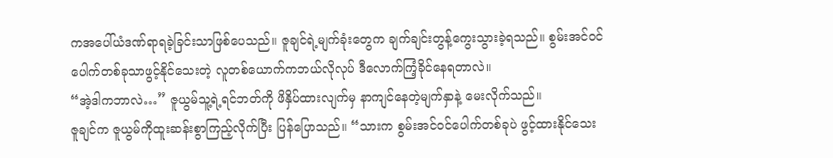ကအပေါ်ယံဒဏ်ရာရခဲ့ခြင်းသာဖြစ်ပေသည်။ ဇူချင်ရဲ့မျက်ခုံးတွေက ချက်ချင်းတွန့်ကွေးသွားခဲ့ရသည်။ စွမ်းအင်ဝင်ပေါက်တစ်ခုသာဖွင့်နိုင်သေးတဲ့ လူတစ်ယောက်ကဘယ်လိုလုပ် ဒီလောက်ကြံ့ခိုင်နေရတာလဲ။
“အဲ့ဒါကဘာလဲ…” ဇူယွမ်သူ့ရဲ့ရင်ဘတ်ကို ဖိနှိပ်ထားလျက်မှ နာကျင်နေတဲ့မျက်နှာနဲ့ မေးလိုက်သည်။
ဇူချင်က ဇူယွမ်ကိုထူးဆန်းစွာကြည့်လိုက်ပြီး ပြန်ပြောသည်။ “သားက စွမ်းအင်ဝင်ပေါက်တစ်ခုပဲ ဖွင့်ထားနိုင်သေး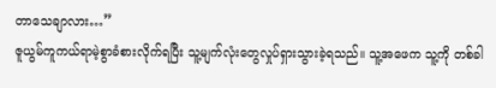တာသေချာလား…”
ဇူယွမ်ကူကယ်ရာမဲ့စွာခံစားလိုက်ရပြီး သူ့မျက်လုံးတွေလှုပ်ရှားသွားခဲ့ရသည်။ သူ့အဖေက သူ့ကို တစ်ခါ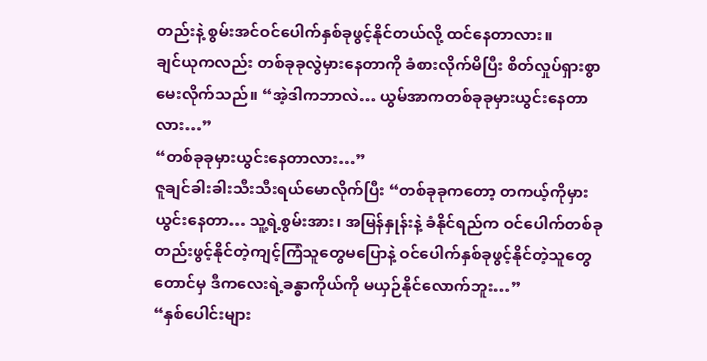တည်းနဲ့ စွမ်းအင်ဝင်ပေါက်နှစ်ခုဖွင့်နိုင်တယ်လို့ ထင်နေတာလား။
ချင်ယုကလည်း တစ်ခုခုလွဲမှားနေတာကို ခံစားလိုက်မိပြီး စိတ်လှုပ်ရှားစွာမေးလိုက်သည်။ “အဲ့ဒါကဘာလဲ… ယွမ်အာကတစ်ခုခုမှားယွင်းနေတာလား…”
“တစ်ခုခုမှားယွင်းနေတာလား…”
ဇူချင်ခါးခါးသီးသီးရယ်မောလိုက်ပြီး “တစ်ခုခုကတော့ တကယ့်ကိုမှားယွင်းနေတာ… သူ့ရဲ့စွမ်းအား၊ အမြန်နှုန်းနဲ့ ခံနိုင်ရည်က ဝင်ပေါက်တစ်ခုတည်းဖွင့်နိုင်တဲ့ကျင့်ကြံသူတွေမပြောနဲ့ ဝင်ပေါက်နှစ်ခုဖွင့်နိုင်တဲ့သူတွေတောင်မှ ဒီကလေးရဲ့ခန္ဓာကိုယ်ကို မယှဉ်နိုင်လောက်ဘူး…”
“နှစ်ပေါင်းများ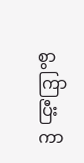စွာကြာပြီးကာ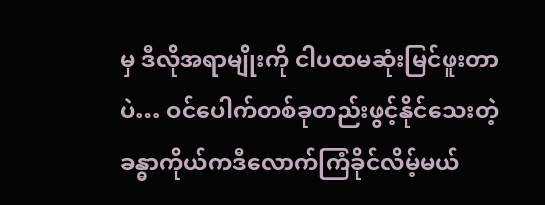မှ ဒီလိုအရာမျိုးကို ငါပထမဆုံးမြင်ဖူးတာပဲ… ဝင်ပေါက်တစ်ခုတည်းဖွင့်နိုင်သေးတဲ့ ခန္ဓာကိုယ်ကဒီလောက်ကြံခိုင်လိမ့်မယ်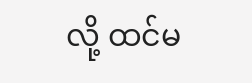လို့ ထင်မ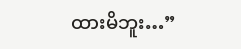ထားမိဘူး…”